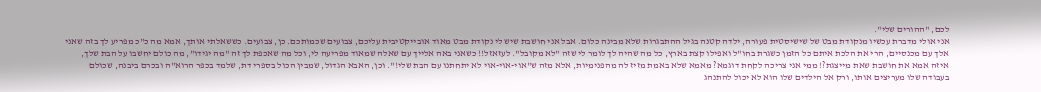לכם, "ההורים שלי".
אני אולי מדברת עכשיו מנקודת מבט של שישיסטית פעורה, ילדה קטנה בגיל ההתבגרות שלא מבינה כלום. אבל אני חושבת שיש לי נקודת מבט מאוד אובייקטיבית עליכם, צבועים שכמותכם. כן, צבועים. כששאלתי אותך, אמא מה כ"כ מפריע לך בזה שאני אלך עם מכנסיים, הרי את הלכת איתם כל הזמן כשגרת בחו"ל ואפילו קצת בארץ, כל מה שהיה לך לומר לי שזה "לא מקובל". לעזאזל!! כשאני באה אלייך עם שאלה שמאוד מפריעה לי, וכל מה שאכפת לך זה "מה יגידו", מה כולם יחשבו על הבת שלך, איזה אמא את חושבת שאת מייצגת?! ממי אני צריכה לקחת דוגמא? מאמא שלא באמת מזיז לה מהפנימיות, אלא מזה ש"אוי-אוי-אוי לא יתחתנו עם הבת שלי!". וכן, האבא הגדול, שמבין הכול בספרי דת, שלמד בכפר הרוא"ה ובכרם ביבנה, שכולם בעבודה שלו מעריצים אותו, ורק אל הילדים שלו הוא לא יכול להתנהג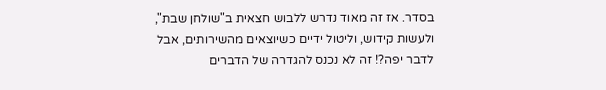בסדר. אז זה מאוד נדרש ללבוש חצאית ב"שולחן שבת", ולעשות קידוש, וליטול ידיים כשיוצאים מהשירותים, אבל לדבר יפה?! זה לא נכנס להגדרה של הדברים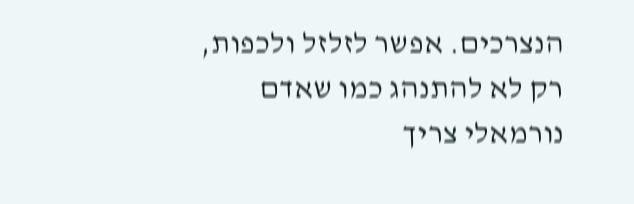הנצרכים. אפשר לזלזל ולכפות, רק לא להתנהג כמו שאדם נורמאלי צריך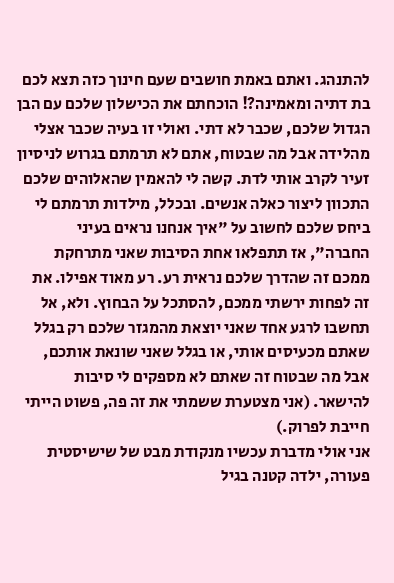להתנהג. ואתם באמת חושבים שעם חינוך כזה תצא לכם בת דתיה ומאמינה?! הוכחתם את הכישלון שלכם עם הבן הגדול שלכם, שכבר לא דתי. ואולי זו בעיה שכבר אצלי מהלידה אבל מה שבטוח, אתם לא תרמתם בגרוש לניסיון זעיר לקרב אותי לדת. קשה לי להאמין שהאלוהים שלכם התכוון ליצור כאלה אנשים. ובכלל, מילדות תרמתם לי ביחס שלכם לחשוב על "איך אנחנו נראים בעיני החברה", אז תתפלאו אחת הסיבות שאני מתרחקת ממכם זה שהדרך שלכם נראית רע. רע מאוד אפילו. את זה לפחות ירשתי ממכם, להסתכל על הבחוץ. ולא, אל תחשבו לרגע אחד שאני יוצאת מהמגזר שלכם רק בגלל שאתם מכעיסים אותי, או בגלל שאני שונאת אותכם, אבל מה שבטוח זה שאתם לא מספקים לי סיבות להישאר. (אני מצטערת ששמתי את זה פה, פשוט הייתי חייבת לפרוק.)
אני אולי מדברת עכשיו מנקודת מבט של שישיסטית פעורה, ילדה קטנה בגיל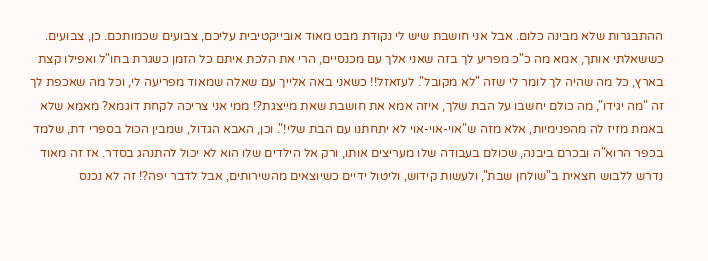ההתבגרות שלא מבינה כלום. אבל אני חושבת שיש לי נקודת מבט מאוד אובייקטיבית עליכם, צבועים שכמותכם. כן, צבועים. כששאלתי אותך, אמא מה כ"כ מפריע לך בזה שאני אלך עם מכנסיים, הרי את הלכת איתם כל הזמן כשגרת בחו"ל ואפילו קצת בארץ, כל מה שהיה לך לומר לי שזה "לא מקובל". לעזאזל!! כשאני באה אלייך עם שאלה שמאוד מפריעה לי, וכל מה שאכפת לך זה "מה יגידו", מה כולם יחשבו על הבת שלך, איזה אמא את חושבת שאת מייצגת?! ממי אני צריכה לקחת דוגמא? מאמא שלא באמת מזיז לה מהפנימיות, אלא מזה ש"אוי-אוי-אוי לא יתחתנו עם הבת שלי!". וכן, האבא הגדול, שמבין הכול בספרי דת, שלמד בכפר הרוא"ה ובכרם ביבנה, שכולם בעבודה שלו מעריצים אותו, ורק אל הילדים שלו הוא לא יכול להתנהג בסדר. אז זה מאוד נדרש ללבוש חצאית ב"שולחן שבת", ולעשות קידוש, וליטול ידיים כשיוצאים מהשירותים, אבל לדבר יפה?! זה לא נכנס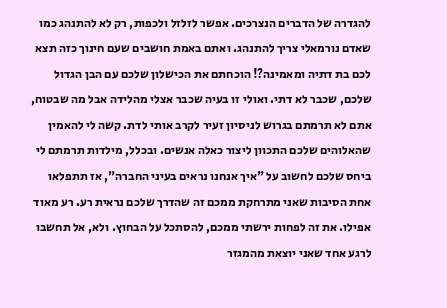להגדרה של הדברים הנצרכים. אפשר לזלזל ולכפות, רק לא להתנהג כמו שאדם נורמאלי צריך להתנהג. ואתם באמת חושבים שעם חינוך כזה תצא לכם בת דתיה ומאמינה?! הוכחתם את הכישלון שלכם עם הבן הגדול שלכם, שכבר לא דתי. ואולי זו בעיה שכבר אצלי מהלידה אבל מה שבטוח, אתם לא תרמתם בגרוש לניסיון זעיר לקרב אותי לדת. קשה לי להאמין שהאלוהים שלכם התכוון ליצור כאלה אנשים. ובכלל, מילדות תרמתם לי ביחס שלכם לחשוב על "איך אנחנו נראים בעיני החברה", אז תתפלאו אחת הסיבות שאני מתרחקת ממכם זה שהדרך שלכם נראית רע. רע מאוד אפילו. את זה לפחות ירשתי ממכם, להסתכל על הבחוץ. ולא, אל תחשבו לרגע אחד שאני יוצאת מהמגזר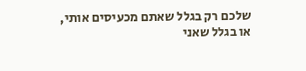שלכם רק בגלל שאתם מכעיסים אותי, או בגלל שאני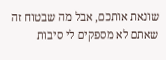שונאת אותכם, אבל מה שבטוח זה שאתם לא מספקים לי סיבות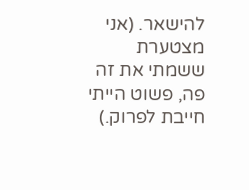להישאר. (אני מצטערת ששמתי את זה פה, פשוט הייתי חייבת לפרוק.)